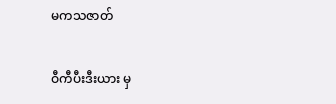မကသဇာတ်

ဝီကီပီးဒီးယား မှ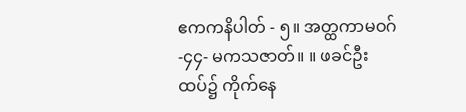ဧကကနိပါတ် - ၅။ အတ္ထကာမဝဂ် -၄၄- မကသဇာတ်။ ။ ဖခင်ဦးထပ်၌ ကိုက်နေ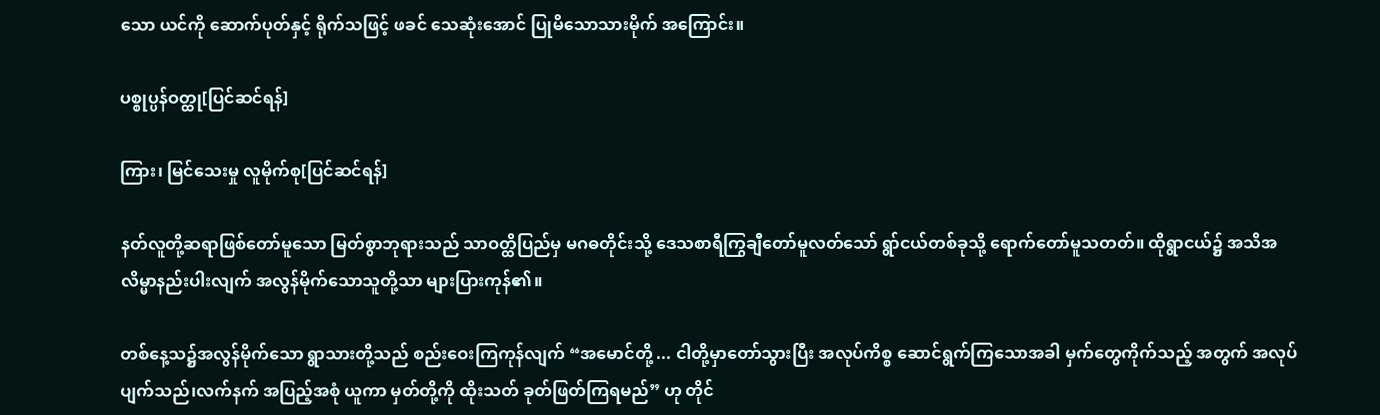သော ယင်ကို ဆောက်ပုတ်နှင့် ရိုက်သဖြင့် ဖခင် သေဆုံးအောင် ပြုမိသောသားမိုက် အကြောင်း။

ပစ္စုပ္ပန်ဝတ္ထု[ပြင်ဆင်ရန်]

ကြား၊ မြင်သေးမှု လူမိုက်စု[ပြင်ဆင်ရန်]

နတ်လူတို့ဆရာဖြစ်တော်မူသော မြတ်စွာဘုရားသည် သာဝတ္ထိပြည်မှ မဂဓတိုင်းသို့ ဒေသစာရီကြွချီတော်မူလတ်သော် ရွာ်ငယ်တစ်ခုသို့ ရောက်တော်မူသတတ်။ ထိုရွာငယ်၌ အသိအလိမ္မာနည်းပါးလျက် အလွန်မိုက်သောသူတို့သာ များပြားကုန်၏။

တစ်နေ့သ၌အလွန်မိုက်သော ရွာသားတို့သည် စည်းဝေးကြကုန်လျက် “အမောင်တို့ ... ငါတို့မှာတော်သွားပြီး အလုပ်ကိစ္စ ဆောင်ရွက်ကြသောအခါ မှက်တွေကိုက်သည့် အတွက် အလုပ်ပျက်သည်၊လက်နက် အပြည့်အစုံ ယူကာ မှတ်တို့ကို ထိုးသတ် ခုတ်ဖြတ်ကြရမည်” ဟု တိုင်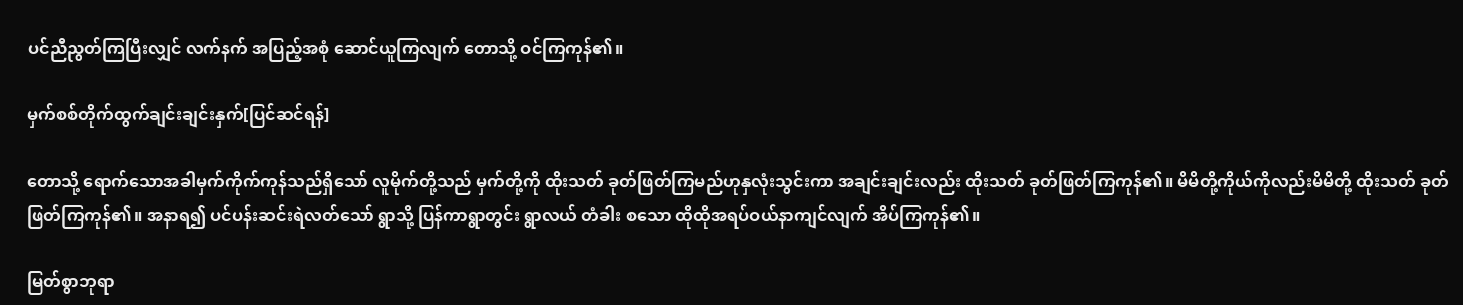ပင်ညီညွတ်ကြပြီးလျှင် လက်နက် အပြည့်အစုံ ဆောင်ယူကြလျက် တောသို့ ဝင်ကြကုန်၏။

မှက်စစ်တိုက်ထွက်ချင်းချင်းနှက်[ပြင်ဆင်ရန်]

တောသို့ ရောက်သောအခါမှက်ကိုက်ကုန်သည်ရှိသော် လူမိုက်တို့သည် မှက်တို့ကို ထိုးသတ် ခုတ်ဖြတ်ကြမည်ဟုနှလုံးသွင်းကာ အချင်းချင်းလည်း ထိုးသတ် ခုတ်ဖြတ်ကြကုန်၏။ မိမိတို့ကိုယ်ကိုလည်းမိမိတို့ ထိုးသတ် ခုတ်ဖြတ်ကြကုန်၏။ အနာရ၍ ပင်ပန်းဆင်းရဲလတ်သော် ရွာသို့ ပြန်ကာရွာတွင်း ရွာလယ် တံခါး စသော ထိုထိုအရပ်ဝယ်နာကျင်လျက် အိပ်ကြကုန်၏။

မြတ်စွာဘုရာ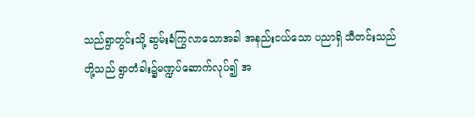သည်ရွာတွင်းသို့ ဆွမ်းခံကြွလာသောအခါ အနည်းငယ်သော ပညာရှိ သီတင်းသည်တို့သည် ရွာတံခါး၌မဏ္ဍပ်ဆောက်လုပ်၍ အ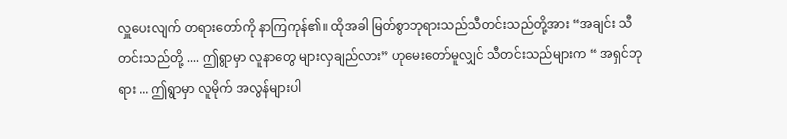လှူပေးလျက် တရားတော်ကို နာကြကုန်၏။ ထိုအခါ မြတ်စွာဘုရားသည်သီတင်းသည်တို့အား “အချင်း သီတင်းသည်တို့ .... ဤရွာမှာ လူနာတွေ များလှချည်လား” ဟုမေးတော်မူလျှင် သီတင်းသည်များက “ အရှင်ဘုရား ... ဤရွာမှာ လူမိုက် အလွန်များပါ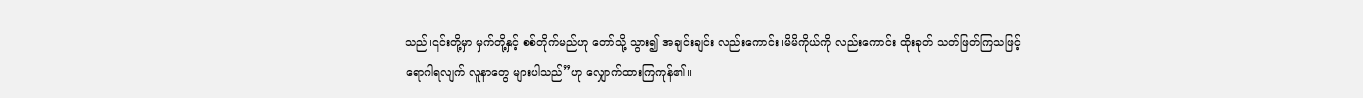သည်၊၎င်းတို့မှာ မှက်တို့နှင့် စစ်တိုက်မည်ဟု တော်သို့ သွား၍ အချင်းချင်း လည်းကောင်း၊မိမိကိုယ်ကို လည်းကောင်း ထိုးခုတ် သတ်ဖြတ်ကြသဖြင့် ရောဂါရလျက် လူနာတွေ များပါသည်”ဟု လျှောက်ထားကြကုန်၏။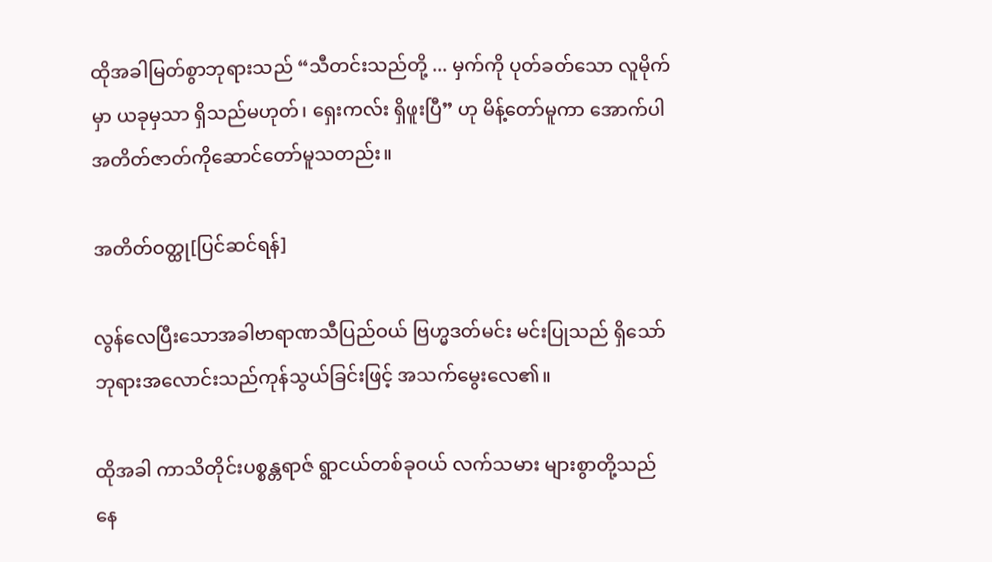ထိုအခါမြတ်စွာဘုရားသည် “သီတင်းသည်တို့ ... မှက်ကို ပုတ်ခတ်သော လူမိုက်မှာ ယခုမှသာ ရှိသည်မဟုတ်၊ ရှေးကလ်း ရှိဖူးပြီ” ဟု မိန့်တော်မူကာ အောက်ပါ အတိတ်ဇာတ်ကိုဆောင်တော်မူသတည်း။

အတိတ်ဝတ္ထု[ပြင်ဆင်ရန်]

လွန်လေပြီးသောအခါဗာရာဏသီပြည်ဝယ် ဗြဟ္မဒတ်မင်း မင်းပြုသည် ရှိသော် ဘုရားအလောင်းသည်ကုန်သွယ်ခြင်းဖြင့် အသက်မွေးလေ၏။

ထိုအခါ ကာသိတိုင်းပစ္စန္တရာဇ် ရွာငယ်တစ်ခုဝယ် လက်သမား များစွာတို့သည် နေ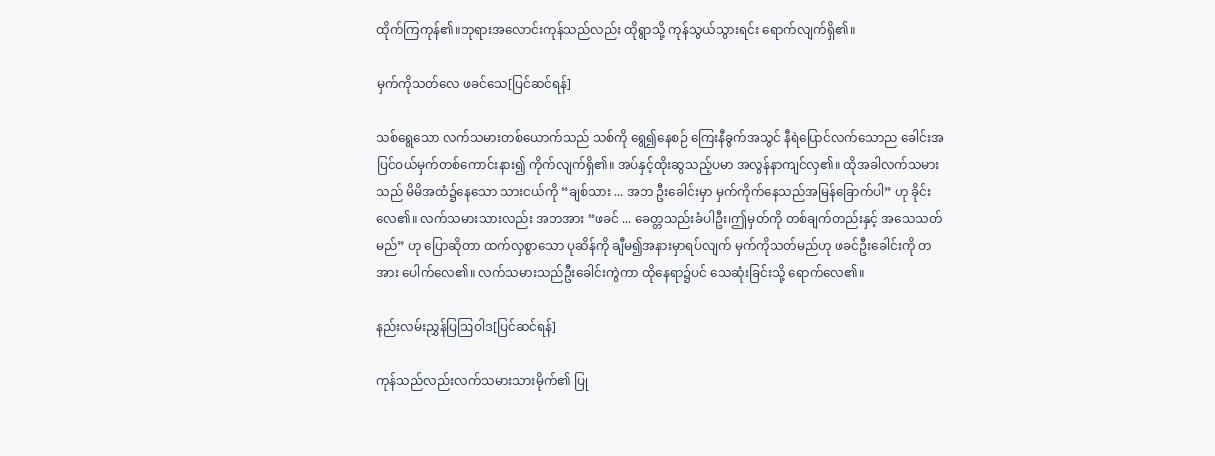ထိုက်ကြကုန်၏။ဘုရားအလောင်းကုန်သည်လည်း ထိုရွာသို့ ကုန်သွယ်သွားရင်း ရောက်လျက်ရှိ၏။

မှက်ကိုသတ်လေ ဖခင်သေ[ပြင်ဆင်ရန်]

သစ်ရွေသော လက်သမားတစ်ယောက်သည် သစ်ကို ရွေ၍နေစဉ် ကြေးနီခွက်အသွင် နီရဲပြောင်လက်သောည ခေါင်းအပြင်ဝယ်မှက်တစ်ကောင်းနား၍ ကိုက်လျက်ရှိ၏။ အပ်နှင့်ထိုးဆွသည့်ပမာ အလွန်နာကျင်လှ၏။ ထိုအခါလက်သမားသည် မိမိအထံ၌နေသော သားငယ်ကို “ချစ်သား ... အဘ ဦးခေါင်းမှာ မှက်ကိုက်နေသည်အမြန်ခြောက်ပါ” ဟု ခိုင်းလေ၏။ လက်သမားသားလည်း အဘအား “ဖခင် ... ခေတ္တသည်းခံပါဦး၊ဤမှတ်ကို တစ်ချက်တည်းနှင့် အသေသတ်မည်” ဟု ပြောဆိုတာ ထက်လှစွာသော ပုဆိန်ကို ချီမ၍အနားမှာရပ်လျက် မှက်ကိုသတ်မည်ဟု ဖခင်ဦးခေါင်းကို တအား ပေါက်လေ၏။ လက်သမားသည်ဦးခေါင်းကွဲကာ ထိုနေရာ၌ပင် သေဆုံးခြင်းသို့ ရောက်လေ၏။

နည်းလမ်းညွှန်ပြဩဝါဒ[ပြင်ဆင်ရန်]

ကုန်သည်လည်းလက်သမားသားမိုက်၏ ပြု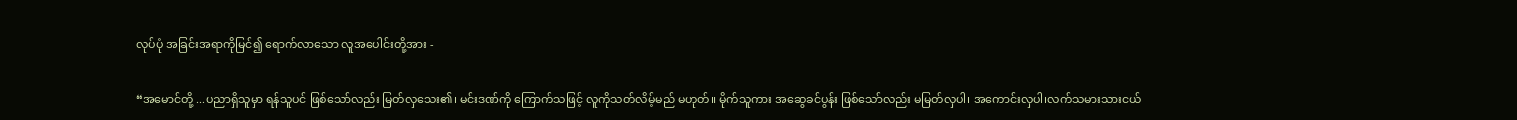လုပ်ပုံ အခြင်းအရာကိုမြင်၍ ရောက်လာသော လူအပေါင်းတို့အား -

“အမောင်တို့ ...ပညာရှိသူမှာ ရန်သူပင် ဖြစ်သော်လည်း မြတ်လှသေး၏၊ မင်းဒဏ်ကို ကြောက်သဖြင့် လူကိုသတ်လိမ့်မည် မဟုတ်။ မိုက်သူကား အဆွေခင်ပွန်း ဖြစ်သော်လည်း မမြတ်လှပါ၊ အကောင်းလှပါ၊လက်သမားသားငယ်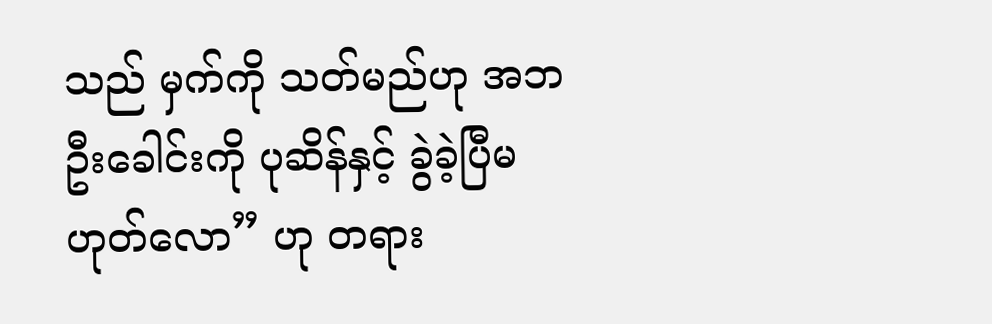သည် မှက်ကို သတ်မည်ဟု အဘဦးခေါင်းကို ပုဆိန်နှင့် ခွဲခဲ့ပြီမဟုတ်လော” ဟု တရား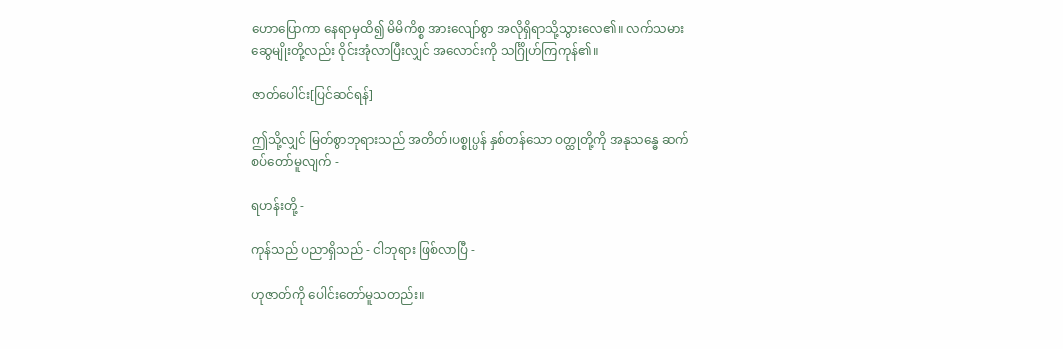ဟောပြောကာ နေရာမှထိ၍ မိမိကိစ္စ အားလျော်စွာ အလိုရှိရာသို့သွားလေ၏။ လက်သမား ဆွေမျိုးတို့လည်း ဝိုင်းအုံလာပြီးလျှင် အလောင်းကို သင်္ဂြိုဟ်ကြကုန်၏။

ဇာတ်ပေါင်း[ပြင်ဆင်ရန်]

ဤသို့လျှင် မြတ်စွာဘုရားသည် အတိတ်၊ပစ္စုပ္ပန် နှစ်တန်သော ဝတ္ထုတို့ကို အနုသန္ဓေ ဆက်စပ်တော်မူလျက် -

ရဟန်းတို့ -

ကုန်သည် ပညာရှိသည် - ငါဘုရား ဖြစ်လာပြီ -

ဟုဇာတ်ကို ပေါင်းတော်မူသတည်း။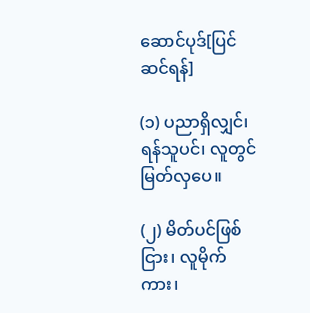ဆောင်ပုဒ်[ပြင်ဆင်ရန်]

(၁) ပညာရှိလျှင်၊ ရန်သူပင်၊ လူတွင်မြတ်လှပေ။

(၂) မိတ်ပင်ဖြစ်ငြား၊ လူမိုက်ကား၊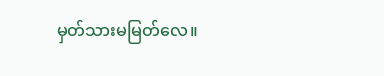မှတ်သားမမြတ်လေ။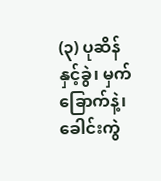(၃) ပုဆိန်နှင့်ခွဲ၊ မှက်ခြောက်နဲ့၊ ခေါင်းကွဲ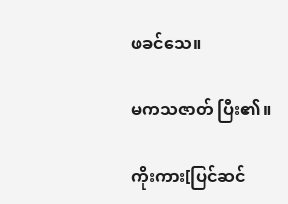ဖခင်သေ။

မကသဇာတ် ပြီး၏။

ကိုးကား[ပြင်ဆင်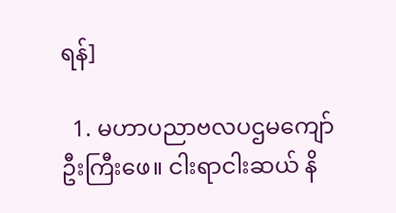ရန်]

  1. မဟာပညာဗလပဌမကျော်ဦးကြီးဖေ။ ငါးရာငါးဆယ် နိ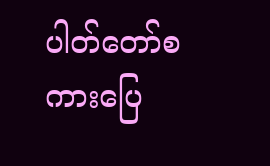ပါတ်တော်စကားပြေ